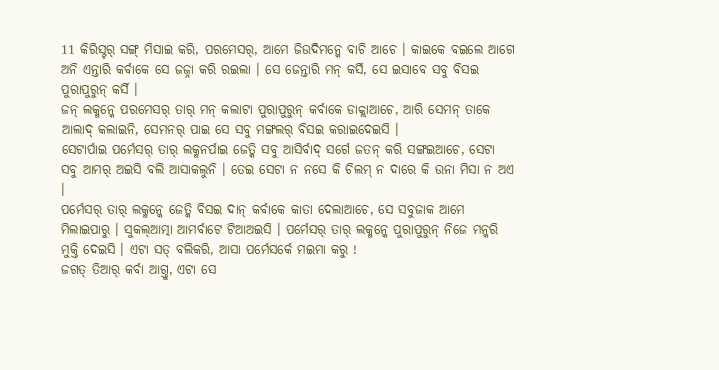11 କିରିସ୍ଟର୍ ସଙ୍ଗ୍ ମିସାଇ କରି, ପରମେସର୍, ଆମେ ଜିଉଦିମନ୍କେ ବାଚି ଆଚେ । କାଇକେ ବଇଲେ ଆଗେ ଅନି ଏନ୍ତାରି କର୍ବାକେ ସେ ଜଜ୍ନା କରି ରଇଲା । ସେ ଜେନ୍ତାରି ମନ୍ କର୍ସି, ସେ ଇସାବେ ସବୁ ବିସଇ ପୁରାପୁରୁନ୍ କର୍ସି ।
ଜନ୍ ଲକ୍ମନ୍କେ ପରମେସର୍ ତାର୍ ମନ୍ କଲାଟା ପୁରାପୁରୁନ୍ କର୍ବାକେ ଡାକ୍ଲାଆଚେ, ଆରି ସେମନ୍ ତାକେ ଆଲାଦ୍ କଲାଇନି, ସେମନର୍ ପାଇ ସେ ସବୁ ମଙ୍ଗଲର୍ ବିସଇ କରାଇଦେଇସି ।
ସେଟାର୍ପାଇ ପର୍ମେସର୍ ତାର୍ ଲକ୍ମନର୍ପାଇ ଜେତ୍କି ସବୁ ଆସିର୍ବାଦ୍ ସର୍ଗେ ଜତନ୍ କରି ସଙ୍ଗଇଆଚେ, ସେଟା ସବୁ ଆମର୍ ଅଇସି ବଲି ଆସାକଲୁନି । ତେଇ ସେଟା ନ ନସେ କି ଚିଲମ୍ ନ ଦାରେ କି ଉନା ମିସା ନ ଅଏ ।
ପର୍ମେସର୍ ତାର୍ ଲକ୍ମନ୍କେ ଜେତ୍କି ବିସଇ ଦାନ୍ କର୍ବାକେ କାତା ଦେଲାଆଚେ, ସେ ସବୁଜାକ ଆମେ ମିଲାଇପାରୁ । ସୁକଲ୍ଆତ୍ମା ଆମର୍ବାଟେ ଟିଆଅଇସି । ପର୍ମେସର୍ ତାର୍ ଲକ୍ମନ୍କେ ପୁରାପୁରୁନ୍ ନିଜେ ମନ୍କରି ମୁକ୍ତି ଦେଇସି । ଏଟା ସତ୍ ବଲିକରି, ଆସା ପର୍ମେସର୍କେ ମଇମା କରୁ !
ଜଗତ୍ ତିଆର୍ କର୍ବା ଆଗ୍ତୁ, ଏଟା ସେ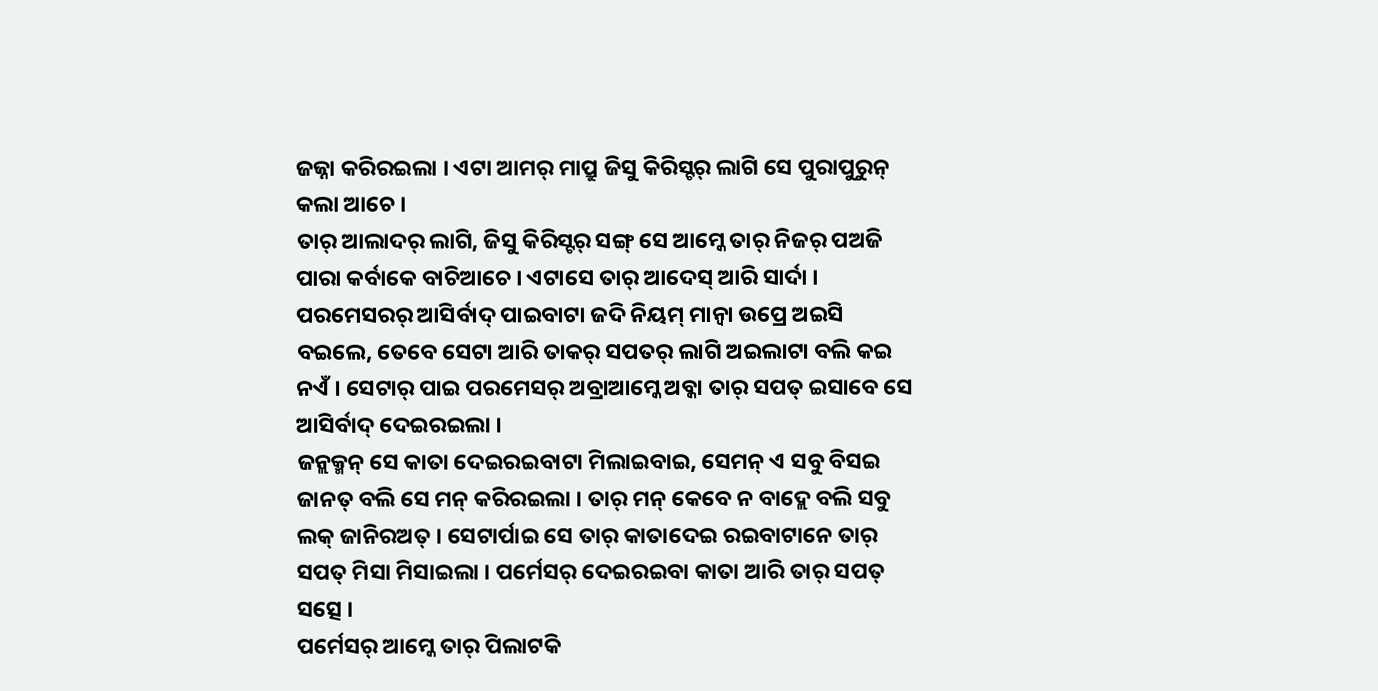ଜଜ୍ନା କରିରଇଲା । ଏଟା ଆମର୍ ମାପ୍ରୁ ଜିସୁ କିରିସ୍ଟର୍ ଲାଗି ସେ ପୁରାପୁରୁନ୍ କଲା ଆଚେ ।
ତାର୍ ଆଲାଦର୍ ଲାଗି, ଜିସୁ କିରିସ୍ଟର୍ ସଙ୍ଗ୍ ସେ ଆମ୍କେ ତାର୍ ନିଜର୍ ପଅଜି ପାରା କର୍ବାକେ ବାଚିଆଚେ । ଏଟାସେ ତାର୍ ଆଦେସ୍ ଆରି ସାର୍ଦା ।
ପରମେସରର୍ ଆସିର୍ବାଦ୍ ପାଇବାଟା ଜଦି ନିୟମ୍ ମାନ୍ବା ଉପ୍ରେ ଅଇସି ବଇଲେ, ତେବେ ସେଟା ଆରି ତାକର୍ ସପତର୍ ଲାଗି ଅଇଲାଟା ବଲି କଇ ନଏଁ । ସେଟାର୍ ପାଇ ପରମେସର୍ ଅବ୍ରାଆମ୍କେ ଅବ୍କା ତାର୍ ସପତ୍ ଇସାବେ ସେ ଆସିର୍ବାଦ୍ ଦେଇରଇଲା ।
ଜନ୍ଲକ୍ମନ୍ ସେ କାତା ଦେଇରଇବାଟା ମିଲାଇବାଇ, ସେମନ୍ ଏ ସବୁ ବିସଇ ଜାନତ୍ ବଲି ସେ ମନ୍ କରିରଇଲା । ତାର୍ ମନ୍ କେବେ ନ ବାଦ୍ଲେ ବଲି ସବୁ ଲକ୍ ଜାନିରଅତ୍ । ସେଟାର୍ପାଇ ସେ ତାର୍ କାତାଦେଇ ରଇବାଟାନେ ତାର୍ ସପତ୍ ମିସା ମିସାଇଲା । ପର୍ମେସର୍ ଦେଇରଇବା କାତା ଆରି ତାର୍ ସପତ୍ ସତ୍ସେ ।
ପର୍ମେସର୍ ଆମ୍କେ ତାର୍ ପିଲାଟକି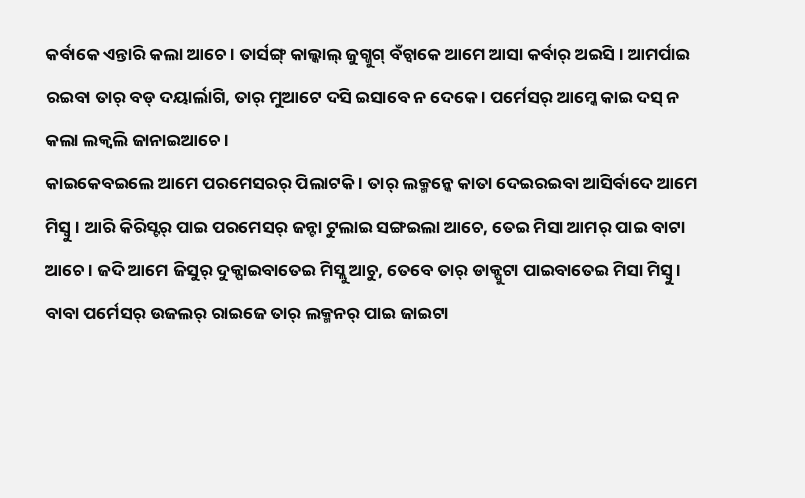କର୍ବାକେ ଏନ୍ତାରି କଲା ଆଚେ । ତାର୍ସଙ୍ଗ୍ କାଲ୍କାଲ୍ ଜୁଗ୍ଜୁଗ୍ ବଁଚ୍ବାକେ ଆମେ ଆସା କର୍ବାର୍ ଅଇସି । ଆମର୍ପାଇ ରଇବା ତାର୍ ବଡ୍ ଦୟାର୍ଲାଗି, ତାର୍ ମୁଆଟେ ଦସି ଇସାବେ ନ ଦେକେ । ପର୍ମେସର୍ ଆମ୍କେ କାଇ ଦସ୍ ନ କଲା ଲକ୍ବଲି ଜାନାଇଆଚେ ।
କାଇକେବଇଲେ ଆମେ ପରମେସରର୍ ପିଲାଟକି । ତାର୍ ଲକ୍ମନ୍କେ କାତା ଦେଇରଇବା ଆସିର୍ବାଦେ ଆମେ ମିସ୍ବୁ । ଆରି କିରିସ୍ଟର୍ ପାଇ ପରମେସର୍ ଜନ୍ଟା ଟୁଲାଇ ସଙ୍ଗଇଲା ଆଚେ, ତେଇ ମିସା ଆମର୍ ପାଇ ବାଟା ଆଚେ । ଜଦି ଆମେ ଜିସୁର୍ ଦୁକ୍ପାଇବାତେଇ ମିସ୍ଲୁ ଆଚୁ, ତେବେ ତାର୍ ଡାକ୍ପୁଟା ପାଇବାତେଇ ମିସା ମିସ୍ବୁ ।
ବାବା ପର୍ମେସର୍ ଉଜଲର୍ ରାଇଜେ ତାର୍ ଲକ୍ମନର୍ ପାଇ ଜାଇଟା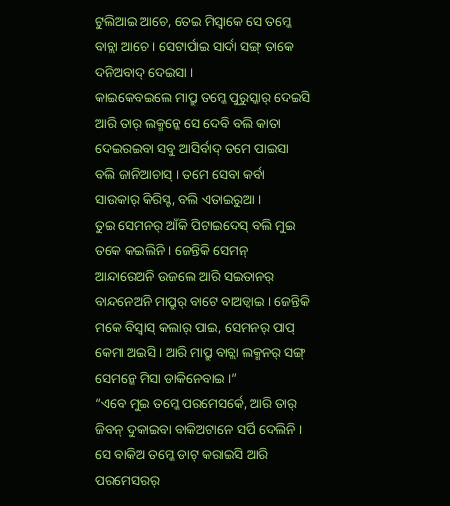ଟୁଲିଆଇ ଆଚେ, ତେଇ ମିସ୍ବାକେ ସେ ତମ୍କେ ବାଚ୍ଲା ଆଚେ । ସେଟାର୍ପାଇ ସାର୍ଦା ସଙ୍ଗ୍ ତାକେ ଦନିଅବାଦ୍ ଦେଇସା ।
କାଇକେବଇଲେ ମାପ୍ରୁ ତମ୍କେ ପୁରୁସ୍କାର୍ ଦେଇସି ଆରି ତାର୍ ଲକ୍ମନ୍କେ ସେ ଦେବି ବଲି କାତା ଦେଇରଇବା ସବୁ ଆସିର୍ବାଦ୍ ତମେ ପାଇସା ବଲି ଜାନିଆଚାସ୍ । ତମେ ସେବା କର୍ବା ସାଉକାର୍ କିରିସ୍ଟ, ବଲି ଏତାଇରୁଆ ।
ତୁଇ ସେମନର୍ ଆଁକି ପିଟାଇଦେସ୍ ବଲି ମୁଇ ତକେ କଇଲିନି । ଜେନ୍ତିକି ସେମନ୍ ଆନ୍ଦାରେଅନି ଉଜଲେ ଆରି ସଇତାନର୍ ବାନ୍ଦନେଅନି ମାପ୍ରୁର୍ ବାଟେ ବାଅଡ୍ବାଇ । ଜେନ୍ତିକି ମକେ ବିସ୍ବାସ୍ କଲାର୍ ପାଇ, ସେମନର୍ ପାପ୍ କେମା ଅଇସି । ଆରି ମାପ୍ରୁ ବାଚ୍ଲା ଲକ୍ମନର୍ ସଙ୍ଗ୍ ସେମନ୍କେ ମିସା ଡାକିନେବାଇ ।”
“ଏବେ ମୁଇ ତମ୍କେ ପରମେସର୍କେ, ଆରି ତାର୍ ଜିବନ୍ ଦୁକାଇବା ବାକିଅଟାନେ ସର୍ପି ଦେଲିନି । ସେ ବାକିଅ ତମ୍କେ ଡାଟ୍ କରାଇସି ଆରି ପରମେସରର୍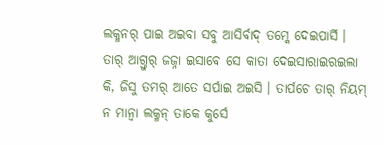ଲକ୍ମନର୍ ପାଇ ଅଇବା ସବୁ ଆସିର୍ବାଦ୍ ତମ୍କେ ଦେଇପାର୍ସି ।
ତାର୍ ଆଗ୍ତୁର୍ ଜଜ୍ନା ଇସାବେ ସେ କାତା ଦେଇସାରାଇରଇଲା କି, ଜିସୁ ତମର୍ ଆତେ ସର୍ପାଇ ଅଇସି । ତାର୍ପଚେ ତାର୍ ନିୟମ୍ ନ ମାନ୍ବା ଲକ୍ମନ୍ ତାକେ କୁର୍ସେ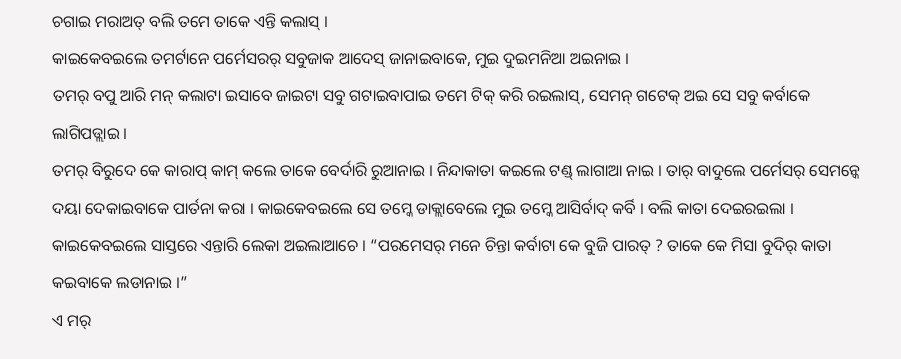ଚଗାଇ ମରାଅତ୍ ବଲି ତମେ ତାକେ ଏନ୍ତି କଲାସ୍ ।
କାଇକେବଇଲେ ତମର୍ଟାନେ ପର୍ମେସରର୍ ସବୁଜାକ ଆଦେସ୍ ଜାନାଇବାକେ, ମୁଇ ଦୁଇମନିଆ ଅଇନାଇ ।
ତମର୍ ବପୁ ଆରି ମନ୍ କଲାଟା ଇସାବେ ଜାଇଟା ସବୁ ଗଟାଇବାପାଇ ତମେ ଟିକ୍ କରି ରଇଲାସ୍, ସେମନ୍ ଗଟେକ୍ ଅଇ ସେ ସବୁ କର୍ବାକେ ଲାଗିପଡ୍ଲାଇ ।
ତମର୍ ବିରୁଦେ କେ କାରାପ୍ କାମ୍ କଲେ ତାକେ ବେର୍ଦାରି ରୁଆନାଇ । ନିନ୍ଦାକାତା କଇଲେ ଟଣ୍ଡ୍ ଲାଗାଆ ନାଇ । ତାର୍ ବାଦୁଲେ ପର୍ମେସର୍ ସେମନ୍କେ ଦୟା ଦେକାଇବାକେ ପାର୍ତନା କରା । କାଇକେବଇଲେ ସେ ତମ୍କେ ଡାକ୍ଲାବେଲେ ମୁଇ ତମ୍କେ ଆସିର୍ବାଦ୍ କର୍ବି । ବଲି କାତା ଦେଇରଇଲା ।
କାଇକେବଇଲେ ସାସ୍ତରେ ଏନ୍ତାରି ଲେକା ଅଇଲାଆଚେ । “ପରମେସର୍ ମନେ ଚିନ୍ତା କର୍ବାଟା କେ ବୁଜି ପାରତ୍ ? ତାକେ କେ ମିସା ବୁଦିର୍ କାତା କଇବାକେ ଲଡାନାଇ ।”
ଏ ମର୍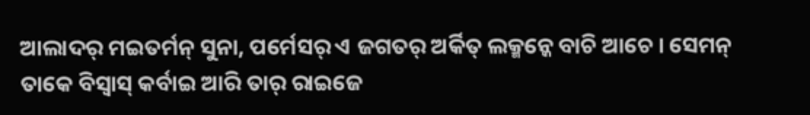ଆଲାଦର୍ ମଇତର୍ମନ୍ ସୁନା, ପର୍ମେସର୍ ଏ ଜଗତର୍ ଅର୍କିତ୍ ଲକ୍ମନ୍କେ ବାଚି ଆଚେ । ସେମନ୍ ତାକେ ବିସ୍ବାସ୍ କର୍ବାଇ ଆରି ତାର୍ ରାଇଜେ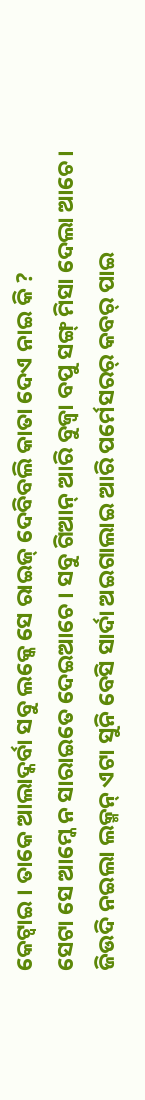କେଟ୍ବାଇ । ତାକେ ଆଲାଦ୍କର୍ବା ସବୁ ଲକ୍କେ ସେ ରାଇଜ୍ ଦେବିବଲି କାତା ଦେଏ ନାଇ କି ?
ସେଟା ସେ ଆମ୍କେ ନ ସାରାଇତେ ଦେଇଆଚେ । ସବୁ ଗିଆନ୍ ଆରି ବୁଜ୍ବା ବପୁ ସଙ୍ଗ୍ ମିସା ଦେଲା ଆଚେ।
ଜିଉଦି ନଇଲା ଲକ୍ମନ୍ ଏଟା ସୁନି ବେସି ସାର୍ଦା ଅଇଗାଲାଇ ଆରି ପର୍ମେସରର୍ କବର୍ ପାଇ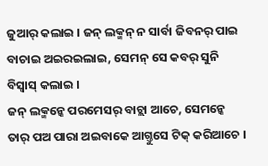ଜୁଆର୍ କଲାଇ । ଜନ୍ ଲକ୍ମନ୍ ନ ସାର୍ବା ଜିବନର୍ ପାଇ ବାଚାଇ ଅଇରଇଲାଇ, ସେମନ୍ ସେ କବର୍ ସୁନି ବିସ୍ବାସ୍ କଲାଇ ।
ଜନ୍ ଲକ୍ମନ୍କେ ପରମେସର୍ ବାଚ୍ଲା ଆଚେ, ସେମନ୍କେ ତାର୍ ପଅ ପାରା ଅଇବାକେ ଆଗ୍ତୁସେ ଟିକ୍ କରିଆଚେ ।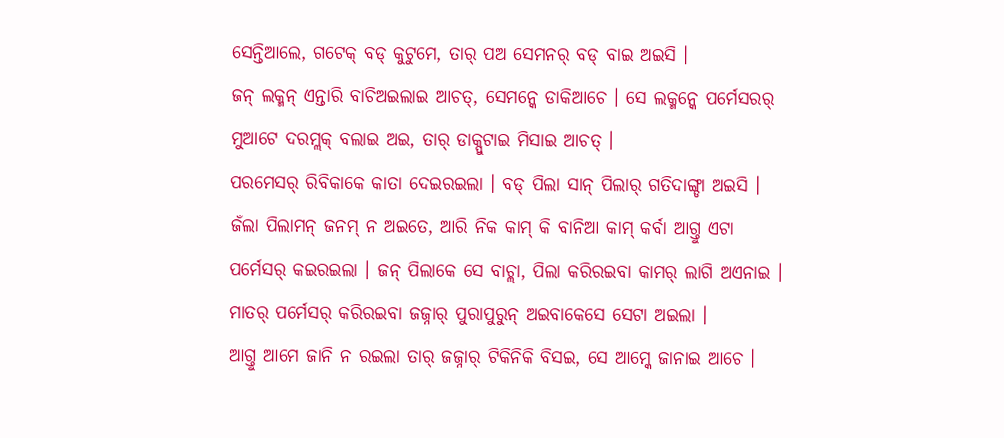ସେନ୍ତିଆଲେ, ଗଟେକ୍ ବଡ୍ କୁଟୁମେ, ତାର୍ ପଅ ସେମନର୍ ବଡ୍ ବାଇ ଅଇସି ।
ଜନ୍ ଲକ୍ମନ୍ ଏନ୍ତାରି ବାଚିଅଇଲାଇ ଆଚତ୍, ସେମନ୍କେ ଡାକିଆଚେ । ସେ ଲକ୍ମନ୍କେ ପର୍ମେସରର୍ ମୁଆଟେ ଦରମ୍ଲକ୍ ବଲାଇ ଅଇ, ତାର୍ ଡାକ୍ପୁଟାଇ ମିସାଇ ଆଚତ୍ ।
ପରମେସର୍ ରିବିକାକେ କାତା ଦେଇରଇଲା । ବଡ୍ ପିଲା ସାନ୍ ପିଲାର୍ ଗତିଦାଙ୍ଗ୍ଡା ଅଇସି । ଜଁଲା ପିଲାମନ୍ ଜନମ୍ ନ ଅଇତେ, ଆରି ନିକ କାମ୍ କି ବାନିଆ କାମ୍ କର୍ବା ଆଗ୍ତୁ ଏଟା ପର୍ମେସର୍ କଇରଇଲା । ଜନ୍ ପିଲାକେ ସେ ବାଚ୍ଲା, ପିଲା କରିରଇବା କାମର୍ ଲାଗି ଅଏନାଇ । ମାତର୍ ପର୍ମେସର୍ କରିରଇବା ଜଜ୍ନାର୍ ପୁରାପୁରୁନ୍ ଅଇବାକେସେ ସେଟା ଅଇଲା ।
ଆଗ୍ତୁ ଆମେ ଜାନି ନ ରଇଲା ତାର୍ ଜଜ୍ନାର୍ ଟିକିନିକି ବିସଇ, ସେ ଆମ୍କେ ଜାନାଇ ଆଚେ ।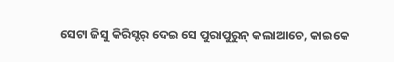ସେଟା ଜିସୁ କିରିସ୍ଟର୍ ଦେଇ ସେ ପୁରାପୁରୁନ୍ କଲାଆଚେ, କାଇକେ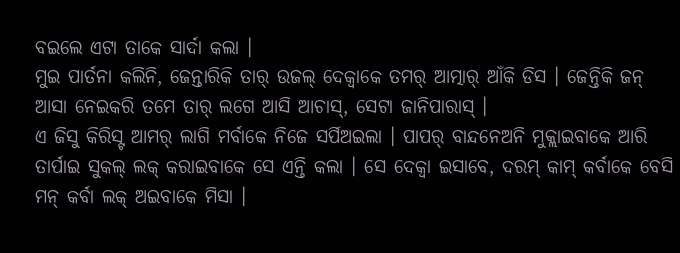ବଇଲେ ଏଟା ତାକେ ସାର୍ଦା କଲା ।
ମୁଇ ପାର୍ତନା କଲିନି, ଜେନ୍ତାରିକି ତାର୍ ଉଜଲ୍ ଦେକ୍ବାକେ ତମର୍ ଆତ୍ମାର୍ ଆଁକି ଡିସ । ଜେନ୍ତିକି ଜନ୍ ଆସା ନେଇକରି ତମେ ତାର୍ ଲଗେ ଆସି ଆଚାସ୍, ସେଟା ଜାନିପାରାସ୍ ।
ଏ ଜିସୁ କିରିସ୍ଟ ଆମର୍ ଲାଗି ମର୍ବାକେ ନିଜେ ସର୍ପିଅଇଲା । ପାପର୍ ବାନ୍ଦନେଅନି ମୁକ୍ଲାଇବାକେ ଆରି ତାର୍ପାଇ ସୁକଲ୍ ଲକ୍ କରାଇବାକେ ସେ ଏନ୍ତି କଲା । ସେ ଦେକ୍ବା ଇସାବେ, ଦରମ୍ କାମ୍ କର୍ବାକେ ବେସି ମନ୍ କର୍ବା ଲକ୍ ଅଇବାକେ ମିସା ।